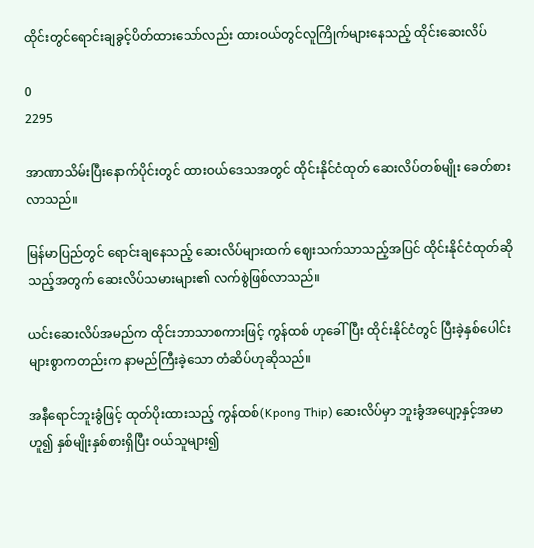ထိုင်းတွင်ရောင်းချခွင့်ပိတ်ထားသော်လည်း ထားဝယ်တွင်လူကြိုက်များနေသည့် ထိုင်းဆေးလိပ်

0
2295

အာဏာသိမ်းပြီးနောက်ပိုင်းတွင် ထားဝယ်ဒေသအတွင် ထိုင်းနိုင်ငံထုတ် ဆေးလိပ်တစ်မျိုး ခေတ်စားလာသည်။

မြန်မာပြည်တွင် ရောင်းချနေသည့် ဆေးလိပ်များထက် ဈေးသက်သာသည့်အပြင် ထိုင်းနိုင်ငံထုတ်ဆိုသည့်အတွက် ဆေးလိပ်သမားများ၏ လက်စွဲဖြစ်လာသည်။

ယင်းဆေးလိပ်အမည်က ထိုင်းဘာသာစကားဖြင့် ကွန်ထစ် ဟုခေါ်ပြီး ထိုင်းနိုင်ငံတွင် ပြီးခဲ့နှစ်ပေါင်းများစွာကတည်းက နာမည်ကြီးခဲ့သော တံဆိပ်ဟုဆိုသည်။

အနီရောင်ဘူးခွံဖြင့် ထုတ်ပိုးထားသည့် ကွန်ထစ်(Kpong Thip) ဆေးလိပ်မှာ ဘူးခွံအပျော့နှင့်အမာဟူ၍ နှစ်မျိုးနှစ်စားရှိပြီး ဝယ်သူများ၍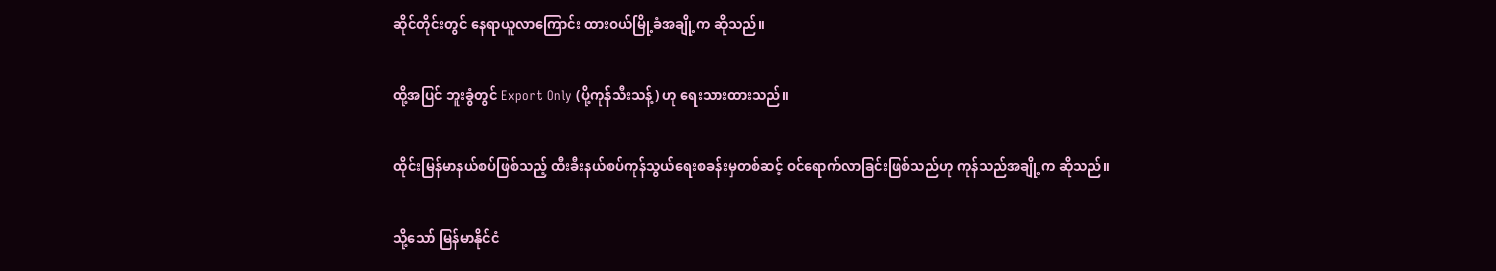ဆိုင်တိုင်းတွင် နေရာယူလာကြောင်း ထားဝယ်မြို့ခံအချို့က ဆိုသည်။

ထို့အပြင် ဘူးခွံတွင် Export Only (ပို့ကုန်သီးသန့်) ဟု ရေးသားထားသည်။

ထိုင်းမြန်မာနယ်စပ်ဖြစ်သည့် ထီးခီးနယ်စပ်ကုန်သွယ်ရေးစခန်းမှတစ်ဆင့် ဝင်ရောက်လာခြင်းဖြစ်သည်ဟု ကုန်သည်အချို့က ဆိုသည်။

သို့သော် မြန်မာနိုင်ငံ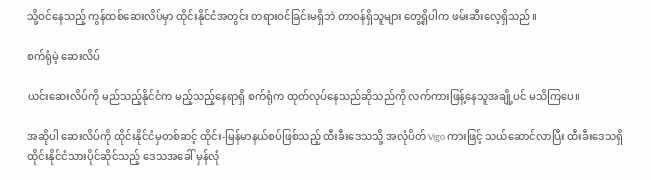သို့ဝင်နေသည့် ကွန်ထစ်ဆေးလိပ်မှာ ထိုင်းနိုင်ငံအတွင်း တရားဝင်ခြင်းမရှိဘဲ တာဝန်ရှိသူများ တွေ့ရှိပါက ဖမ်းဆီးလေ့ရှိသည်။

စက်ရုံမဲ့ ဆေးလိပ်

ယင်းဆေးလိပ်ကို မည်သည့်နိုင်ငံက မည့်သည့်နေရာရှိ စက်ရုံက ထုတ်လုပ်နေသည်ဆိုသည်ကို လက်ကားဖြန့်နေသူအချို့ပင် မသိကြပေ။

အဆိုပါ ဆေးလိပ်ကို ထိုင်းနိုင်ငံမှတစ်ဆင့် ထိုင်း-မြန်မာနယ်စပ်ဖြစ်သည့် ထီးခီးဒေသသို့ အလုံပိတ် Vigo ကားဖြင့် သယ်ဆောင်လာပြီး ထီးခီးဒေသရှိ ထိုင်းနိုင်ငံသားပိုင်ဆိုင်သည့် ဒေသအခေါ် မှန်လုံ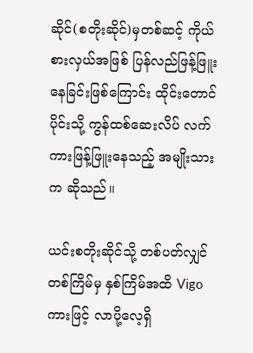ဆိုင်(စတိုးဆိုင်)မှတစ်ဆင့် ကိုယ်စားလှယ်အဖြစ် ပြန်လည်ဖြန့်ဖြူးနေခြင်းဖြစ်ကြောင်း ထိုင်းတောင်ပိုင်းသို့ ကွန်ထစ်ဆေးလိပ် လက်ကားဖြန့်ဖြူးနေသည့် အမျိုးသားက ဆိုသည်။

ယင်းစတိုးဆိုင်သို့ တစ်ပတ်လျှင် တစ်ကြိမ်မှ နှစ်ကြိမ်အထိ Vigo ကားဖြင့် လာပို့လေ့ရှိ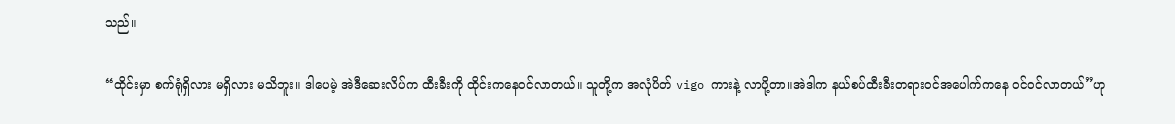သည်။

“ထိုင်းမှာ စက်ရုံရှိလား မရှိလား မသိဘူး။ ဒါပေမဲ့ အဲဒီဆေးလိပ်က ထီးခီးကို ထိုင်းကနေဝင်လာတယ်။ သူတို့က အလုံပိတ် vigo ကားနဲ့ လာပို့တာ။အဲဒါက နယ်စပ်ထီးခီးတရားဝင်အပေါက်ကနေ ဝင်ဝင်လာတယ်”ဟု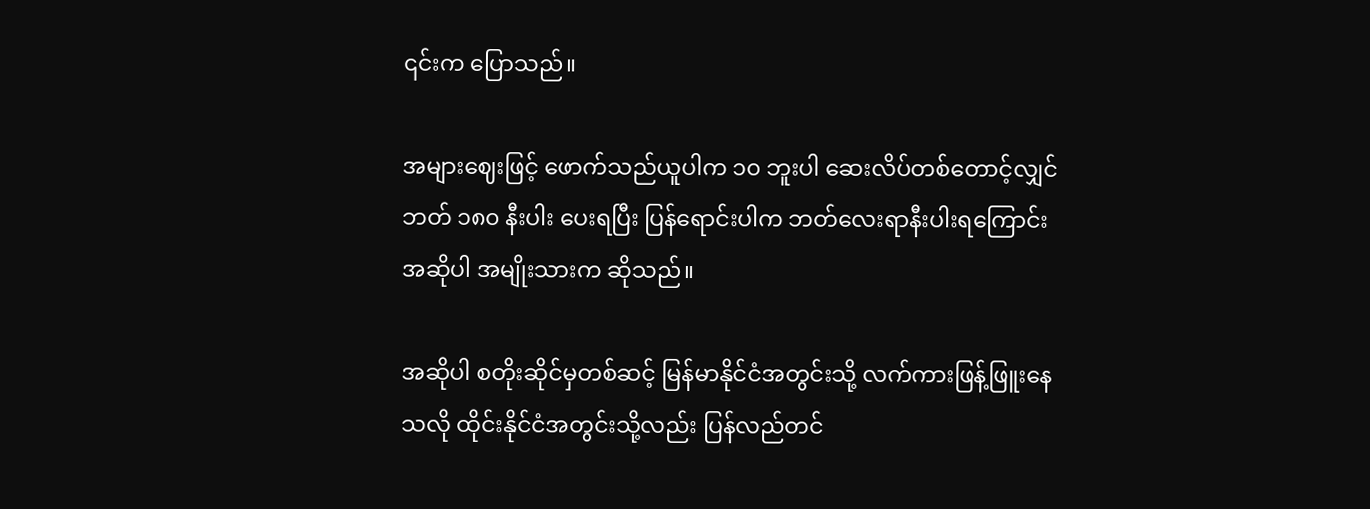၎င်းက ပြောသည်။

အများဈေးဖြင့် ဖောက်သည်ယူပါက ၁၀ ဘူးပါ ဆေးလိပ်တစ်တောင့်လျှင် ဘတ် ၁၈၀ နီးပါး ပေးရပြီး ပြန်ရောင်းပါက ဘတ်လေးရာနီးပါးရကြောင်း အဆိုပါ အမျိုးသားက ဆိုသည်။

အဆိုပါ စတိုးဆိုင်မှတစ်ဆင့် မြန်မာနိုင်ငံအတွင်းသို့ လက်ကားဖြန့်ဖြူးနေသလို ထိုင်းနိုင်ငံအတွင်းသို့လည်း ပြန်လည်တင်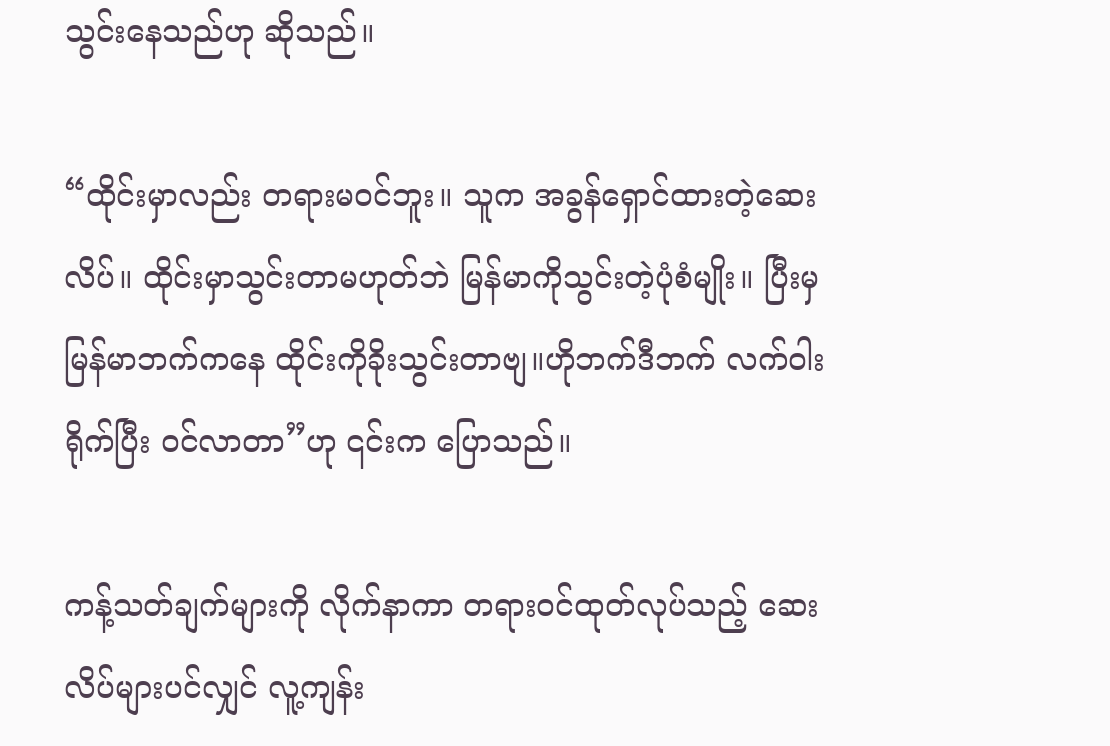သွင်းနေသည်ဟု ဆိုသည်။

“ထိုင်းမှာလည်း တရားမဝင်ဘူး။ သူက အခွန်ရှောင်ထားတဲ့ဆေးလိပ်။ ထိုင်းမှာသွင်းတာမဟုတ်ဘဲ မြန်မာကိုသွင်းတဲ့ပုံစံမျိုး။ ပြီးမှ မြန်မာဘက်ကနေ ထိုင်းကိုခိုးသွင်းတာဗျ။ဟိုဘက်ဒီဘက် လက်ဝါးရိုက်ပြီး ဝင်လာတာ”ဟု ၎င်းက ပြောသည်။

ကန့်သတ်ချက်များကို လိုက်နာကာ တရားဝင်ထုတ်လုပ်သည့် ဆေးလိပ်များပင်လျှင် လူ့ကျန်း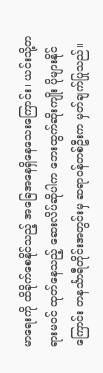မာရေးကို ထိခိုက်စေနိုင်သည့် အခြေအနေရှိနေသေးကြောင်း၊ ယင်းသို့တရားမဝင် ထုတ်နေသည့် ဆေးလိပ်ဆိုပါက ဘေးထွက်ဆိုးကျိုး ပိုများနိုင်ကြောင်း တနင်္သာရီတိုင်းအတွင်းမှ ဆရာဝန်တစ်ဦးက မှတ်ချက်ပြုသည်။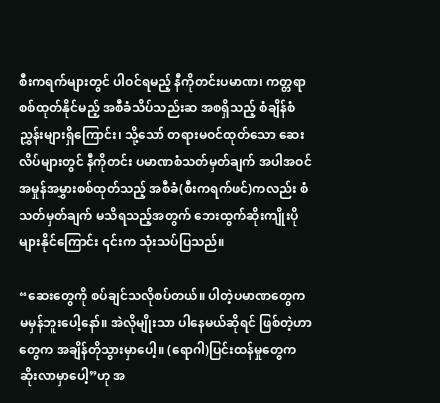စီးကရက်များတွင် ပါဝင်ရမည့် နီကိုတင်းပမာဏ၊ ကတ္တရာစစ်ထုတ်နိုင်မည့် အစီခံသိပ်သည်းဆ အစရှိသည့် စံချိန်စံညွှန်းများရှိကြောင်း၊ သို့သော် တရားမဝင်ထုတ်သော ဆေးလိပ်များတွင် နီကိုတင်း ပမာဏစံသတ်မှတ်ချက် အပါအဝင် အမှုန်အမွှားစစ်ထုတ်သည့် အစီခံ(စီးကရက်ဖင်)ကလည်း စံသတ်မှတ်ချက် မသိရသည့်အတွက် ဘေးထွက်ဆိုးကျိုးပိုများနိုင်ကြောင်း ၎င်းက သုံးသပ်ပြသည်။

“ဆေးတွေကို စပ်ချင်သလိုစပ်တယ်။ ပါတဲ့ပမာဏတွေက မမှန်ဘူးပေါ့နော်။ အဲလိုမျိုးသာ ပါနေမယ်ဆိုရင် ဖြစ်တဲ့ဟာတွေက အချိန်တိုသွားမှာပေါ့။ (ရောဂါ)ပြင်းထန်မှုတွေက ဆိုးလာမှာပေါ့”ဟု အ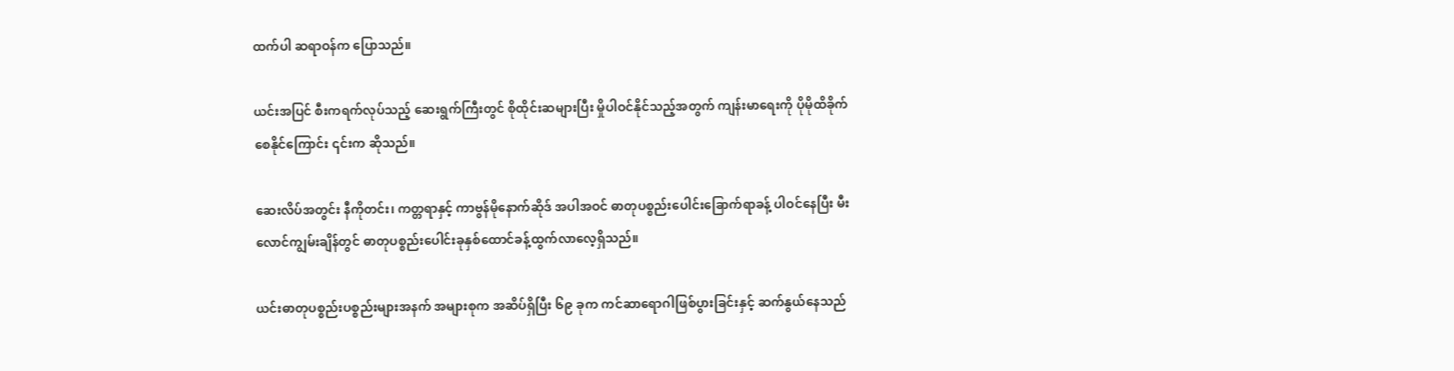ထက်ပါ ဆရာဝန်က ပြောသည်။

ယင်းအပြင် စီးကရက်လုပ်သည့် ဆေးရွက်ကြီးတွင် စိုထိုင်းဆများပြီး မှိုပါဝင်နိုင်သည့်အတွက် ကျန်းမာရေးကို ပိုမိုထိခိုက်စေနိုင်ကြောင်း ၎င်းက ဆိုသည်။

ဆေးလိပ်အတွင်း နီကိုတင်း၊ ကတ္တရာနှင့် ကာဗွန်မိုနောက်ဆိုဒ် အပါအဝင် ဓာတုပစ္စည်းပေါင်းခြောက်ရာခန့် ပါဝင်နေပြီး မီးလောင်ကျွမ်းချိန်တွင် ဓာတုပစ္စည်းပေါင်းခုနှစ်ထောင်ခန့်ထွက်လာလေ့ရှိသည်။

ယင်းဓာတုပစ္စည်းပစ္စည်းများအနက် အများစုက အဆိပ်ရှိပြီး ၆၉ ခုက ကင်ဆာရောဂါဖြစ်ပွားခြင်းနှင့် ဆက်နွယ်နေသည်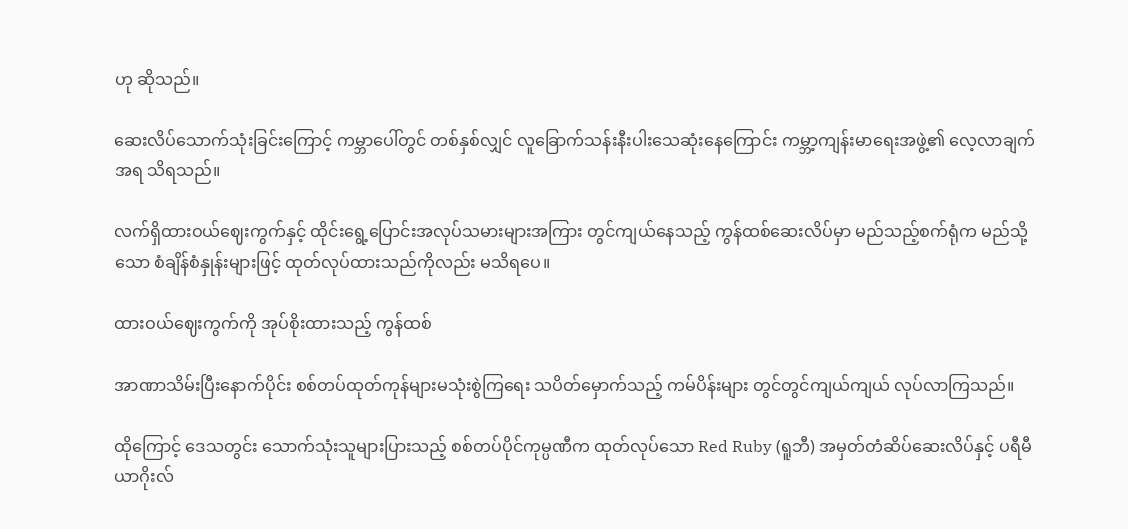ဟု ဆိုသည်။

ဆေးလိပ်သောက်သုံးခြင်းကြောင့် ကမ္ဘာပေါ်တွင် တစ်နှစ်လျှင် လူခြောက်သန်းနီးပါးသေဆုံးနေကြောင်း ကမ္ဘာ့ကျန်းမာရေးအဖွဲ့၏ လေ့လာချက်အရ သိရသည်။

လက်ရှိထားဝယ်ဈေးကွက်နှင့် ထိုင်းရွေ့ပြောင်းအလုပ်သမားများအကြား တွင်ကျယ်နေသည့် ကွန်ထစ်ဆေးလိပ်မှာ မည်သည့်စက်ရုံက မည်သို့သော စံချိန်စံနှုန်းများဖြင့် ထုတ်လုပ်ထားသည်ကိုလည်း မသိရပေ။

ထားဝယ်ဈေးကွက်ကို အုပ်စိုးထားသည့် ကွန်ထစ်

အာဏာသိမ်းပြီးနောက်ပိုင်း စစ်တပ်ထုတ်ကုန်များမသုံးစွဲကြရေး သပိတ်မှောက်သည့် ကမ်ပိန်းများ တွင်တွင်ကျယ်ကျယ် လုပ်လာကြသည်။

ထိုကြောင့် ဒေသတွင်း သောက်သုံးသူများပြားသည့် စစ်တပ်ပိုင်ကုမ္ပဏီက ထုတ်လုပ်သော Red Ruby (ရူဘီ) အမှတ်တံဆိပ်ဆေးလိပ်နှင့် ပရီမီယာဂိုးလ်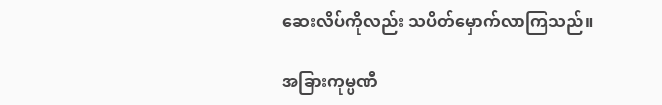ဆေးလိပ်ကိုလည်း သပိတ်မှောက်လာကြသည်။

အခြားကုမ္ပဏီ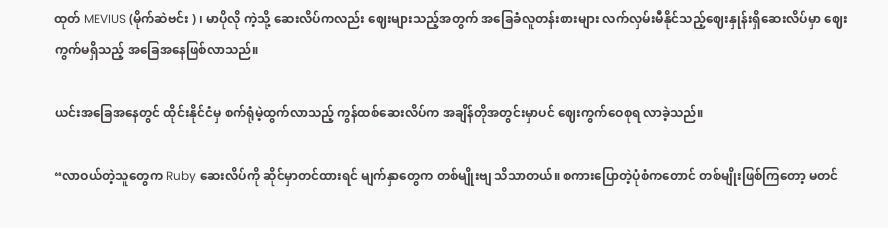ထုတ် MEVIUS (မိုက်ဆဲဗင်း ) ၊ မာပိုလို ကဲ့သို့ ဆေးလိပ်ကလည်း ဈေးများသည့်အတွက် အခြေခံလူတန်းစားများ လက်လှမ်းမီနိုင်သည့်ဈေးနှုန်းရှိဆေးလိပ်မှာ ဈေးကွက်မရှိသည့် အခြေအနေဖြစ်လာသည်။

ယင်းအခြေအနေတွင် ထိုင်းနိုင်ငံမှ စက်ရုံမဲ့ထွက်လာသည့် ကွန်ထစ်ဆေးလိပ်က အချိန်တိုအတွင်းမှာပင် ဈေးကွက်ဝေစုရ လာခဲ့သည်။

“လာဝယ်တဲ့သူတွေက Ruby ဆေးလိပ်ကို ဆိုင်မှာတင်ထားရင် မျက်နှာတွေက တစ်မျိုးဗျ သိသာတယ်။ စကားပြောတဲ့ပုံစံကတောင် တစ်မျိုးဖြစ်ကြတော့ မတင်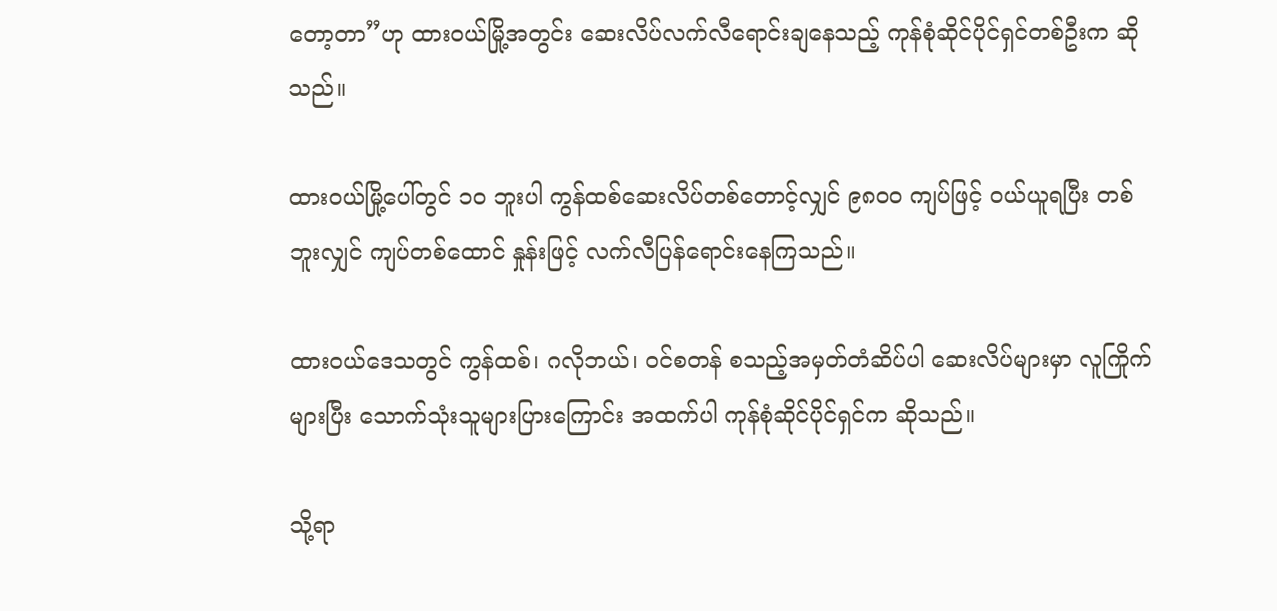တော့တာ”ဟု ထားဝယ်မြို့အတွင်း ဆေးလိပ်လက်လီရောင်းချနေသည့် ကုန်စုံဆိုင်ပိုင်ရှင်တစ်ဦးက ဆိုသည်။

ထားဝယ်မြို့ပေါ်တွင် ၁၀ ဘူးပါ ကွန်ထစ်ဆေးလိပ်တစ်တောင့်လျှင် ၉၈၀၀ ကျပ်ဖြင့် ဝယ်ယူရပြီး တစ်ဘူးလျှင် ကျပ်တစ်ထောင် နှုန်းဖြင့် လက်လီပြန်ရောင်းနေကြသည်။

ထားဝယ်ဒေသတွင် ကွန်ထစ်၊ ဂလိုဘယ်၊ ဝင်စတန် စသည့်အမှတ်တံဆိပ်ပါ ဆေးလိပ်များမှာ လူကြိုက်များပြီး သောက်သုံးသူများပြားကြောင်း အထက်ပါ ကုန်စုံဆိုင်ပိုင်ရှင်က ဆိုသည်။

သို့ရာ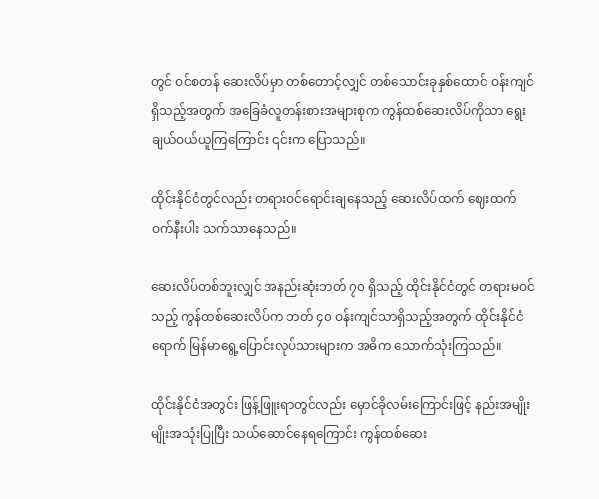တွင် ဝင်စတန် ဆေးလိပ်မှာ တစ်တောင့်လျှင် တစ်သောင်းခုနှစ်ထောင် ဝန်းကျင်ရှိသည့်အတွက် အခြေခံလူတန်းစားအများစုက ကွန်ထစ်ဆေးလိပ်ကိုသာ ရွေးချယ်ဝယ်ယူကြကြောင်း ၎င်းက ပြောသည်။

ထိုင်းနိုင်ငံတွင်လည်း တရားဝင်ရောင်းချနေသည့် ဆေးလိပ်ထက် ဈေးထက်ဝက်နီးပါး သက်သာနေသည်။

ဆေးလိပ်တစ်ဘူးလျှင် အနည်းဆုံးဘတ် ၇၀ ရှိသည့် ထိုင်းနိုင်ငံတွင် တရားမဝင်သည့် ကွန်ထစ်ဆေးလိပ်က ဘတ် ၄၀ ဝန်းကျင်သာရှိသည့်အတွက် ထိုင်းနိုင်ငံရောက် မြန်မာရွေ့ပြောင်းလုပ်သားများက အဓိက သောက်သုံးကြသည်။

ထိုင်းနိုင်ငံအတွင်း ဖြန့်ဖြူးရာတွင်လည်း မှောင်ခိုလမ်းကြောင်းဖြင့် နည်းအမျိုးမျိုးအသုံးပြုပြီး သယ်ဆောင်နေရကြောင်း ကွန်ထစ်ဆေး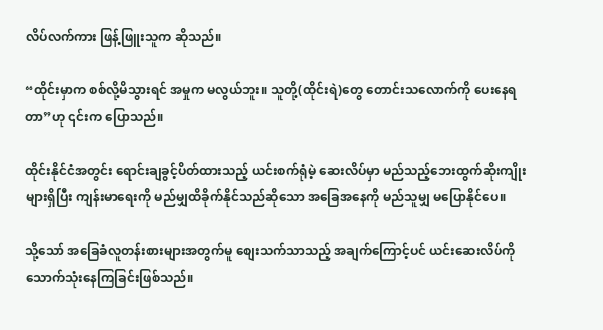လိပ်လက်ကား ဖြန့်ဖြူးသူက ဆိုသည်။

“ထိုင်းမှာက စစ်လို့မိသွားရင် အမှုက မလွယ်ဘူး။ သူတို့(ထိုင်းရဲ)တွေ တောင်းသလောက်ကို ပေးနေရတာ”ဟု ၎င်းက ပြောသည်။

ထိုင်းနိုင်ငံအတွင်း ရောင်းချခွင့်ပိတ်ထားသည့် ယင်းစက်ရုံမဲ့ ဆေးလိပ်မှာ မည်သည့်‌ဘေးထွက်ဆိုးကျိုးများရှိပြီး ကျန်းမာရေးကို မည်မျှထိခိုက်နိုင်သည်ဆိုသော အခြေအနေကို မည်သူမျှ မပြောနိုင်ပေ။

သို့သော် အခြေခံလူတန်းစားများအတွက်မူ စျေးသက်သာသည့် အချက်ကြောင့်ပင် ယင်းဆေးလိပ်ကို သောက်သုံးနေကြခြင်းဖြစ်သည်။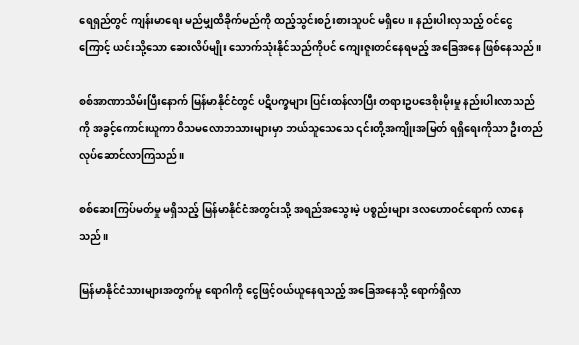ရေရှည်တွင် ကျန်းမာရေး မည်မျှထိခိုက်မည်ကို ထည့်သွင်းစဉ်းစားသူပင် မရှိပေ။ နည်းပါးလှသည့် ဝင်ငွေကြောင့် ယင်းသို့သော ဆေးလိပ်မျိုး သောက်သုံးနိုင်သည်ကိုပင် ကျေးဇူးတင်နေရမည့် အခြေအနေ ဖြစ်နေသည်။

စစ်အာဏာသိမ်းပြီးနောက် မြန်မာနိုင်ငံတွင် ပဋိပက္ခများ ပြင်းထန်လာပြီး တရားဥပဒေစိုးမိုးမှု နည်းပါးလာသည်ကို အခွင့်ကောင်းယူကာ ဝိသမလောဘသားများမှာ ဘယ်သူသေသေ ၎င်းတို့အကျိုးအမြတ် ရရှိရေးကိုသာ ဦးတည်လုပ်ဆောင်လာကြသည်။

စစ်ဆေးကြပ်မတ်မှု မရှိသည့် မြန်မာနိုင်ငံအတွင်းသို့ အရည်အသွေးမဲ့ ပစ္စည်းများ ဒလဟောဝင်ရောက် လာနေသည်။

မြန်မာနိုင်ငံသားများအတွက်မူ ရောဂါကို ငွေဖြင့်ဝယ်ယူနေရသည့် အခြေအနေသို့ ရောက်ရှိလာ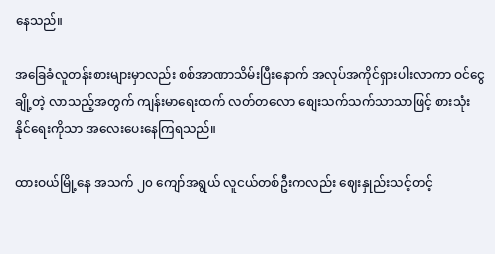နေသည်။

အခြေခံလူတန်းစားများမှာလည်း စစ်အာဏာသိမ်းပြီးနောက် အလုပ်အကိုင်ရှားပါးလာကာ ဝင်ငွေချို့တဲ့ လာသည့်အတွက် ကျန်းမာရေးထက် လတ်တလော စျေးသက်သက်သာသာဖြင့် စားသုံးနိုင်‌ရေးကိုသာ အလေးပေးနေကြရသည်။

ထားဝယ်မြို့နေ အသက် ၂၀ ကျော်အရွယ် လူငယ်တစ်ဦးကလည်း ဈေးနှုည်းသင့်တင့်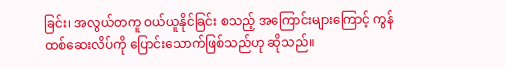ခြင်း၊ အလွယ်တကူ ဝယ်ယူနိုင်ခြင်း စသည့် အကြောင်းများကြောင့် ကွန်ထစ်ဆေးလိပ်ကို ပြောင်းသောက်ဖြစ်သည်ဟု ဆိုသည်။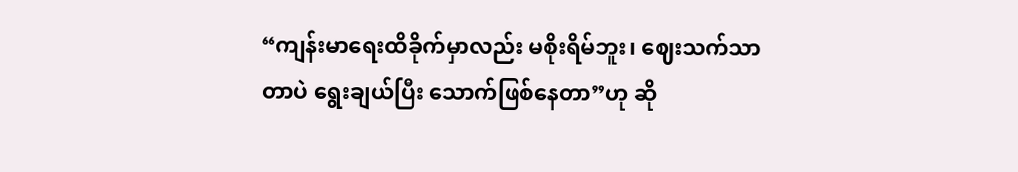“ကျန်းမာရေးထိခိုက်မှာလည်း မစိုးရိမ်ဘူး၊ ဈေးသက်သာတာပဲ ရွေးချယ်ပြီး သောက်ဖြစ်နေတာ”ဟု ဆို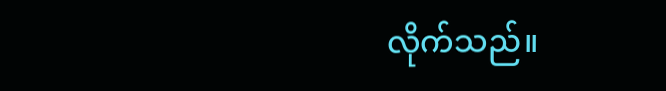လိုက်သည်။